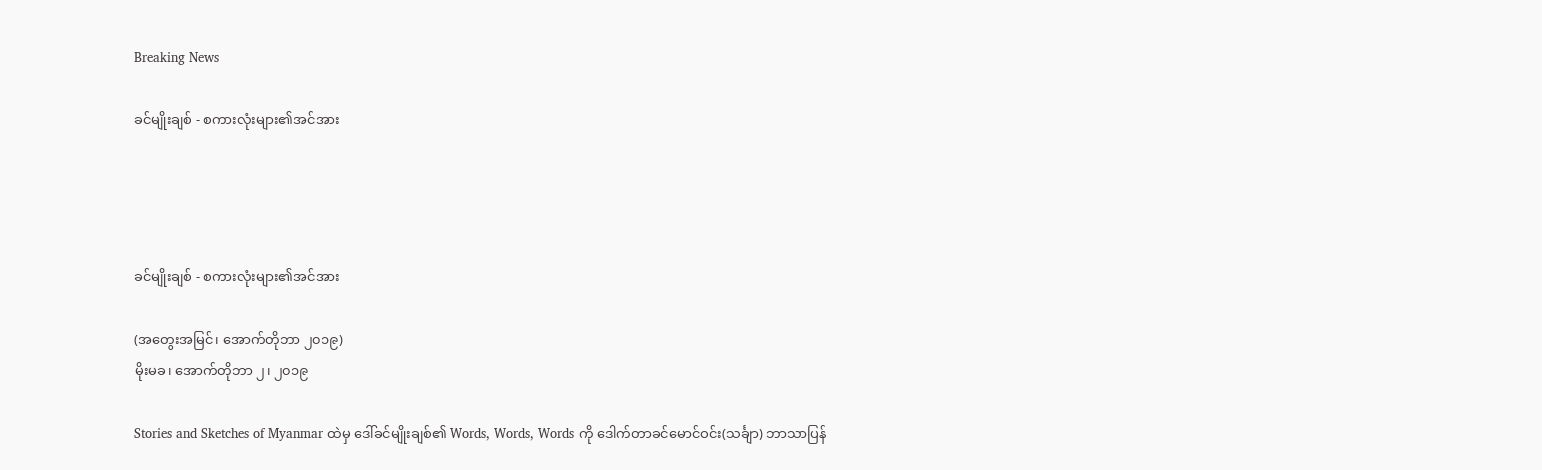Breaking News

ခင်မျိုးချစ် - စကားလုံးများ၏အင်အား




ခင်မျိုးချစ် - စကားလုံးများ၏အင်အား

(အတွေးအမြင်၊ အောက်တိုဘာ ၂၀၁၉)
မိုးမခ၊ အောက်တိုဘာ ၂၊ ၂၀၁၉

Stories and Sketches of Myanmar ထဲမှ ဒေါ်ခင်မျိုးချစ်၏ Words, Words, Words ကို ဒေါက်တာခင်မောင်ဝင်း(သင်္ချာ) ဘာသာပြန်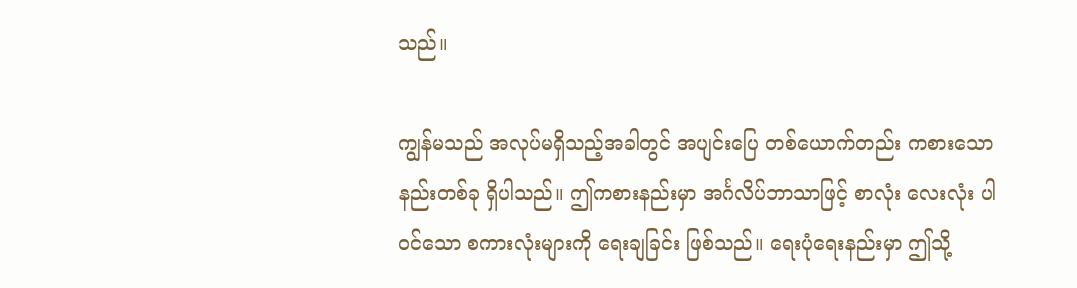သည်။

ကျွန်မသည် အလုပ်မရှိသည့်အခါတွင် အပျင်းပြေ တစ်ယောက်တည်း ကစားသောနည်းတစ်ခု ရှိပါသည်။ ဤကစားနည်းမှာ အင်္ဂလိပ်ဘာသာဖြင့် စာလုံး လေးလုံး ပါဝင်သော စကားလုံးများကို ရေးချခြင်း ဖြစ်သည်။ ရေးပုံရေးနည်းမှာ ဤသို့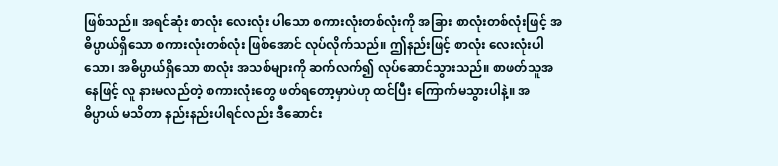ဖြစ်သည်။ အရင်ဆုံး စာလုံး လေးလုံး ပါသော စကားလုံးတစ်လုံးကို အခြား စာလုံးတစ်လုံးဖြင့် အဓိပ္ပာယ်ရှိသော စကားလုံးတစ်လုံး ဖြစ်အောင် လုပ်လိုက်သည်။ ဤနည်းဖြင့် စာလုံး လေးလုံးပါသော၊ အဓိပ္ပာယ်ရှိသော စာလုံး အသစ်များကို ဆက်လက်၍ လုပ်ဆောင်သွားသည်။ စာဖတ်သူအနေဖြင့် လူ နားမလည်တဲ့ စကားလုံးတွေ ဖတ်ရတော့မှာပဲဟု ထင်ပြီး ကြောက်မသွားပါနဲ့။ အဓိပ္ပာယ် မသိတာ နည်းနည်းပါရင်လည်း ဒီဆောင်း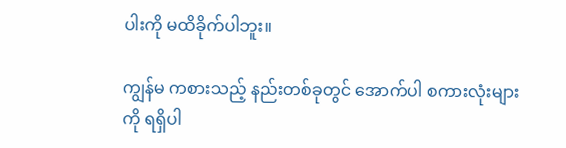ပါးကို မထိခိုက်ပါဘူး။

ကျွန်မ ကစားသည့် နည်းတစ်ခုတွင် အောက်ပါ စကားလုံးများကို ရရှိပါ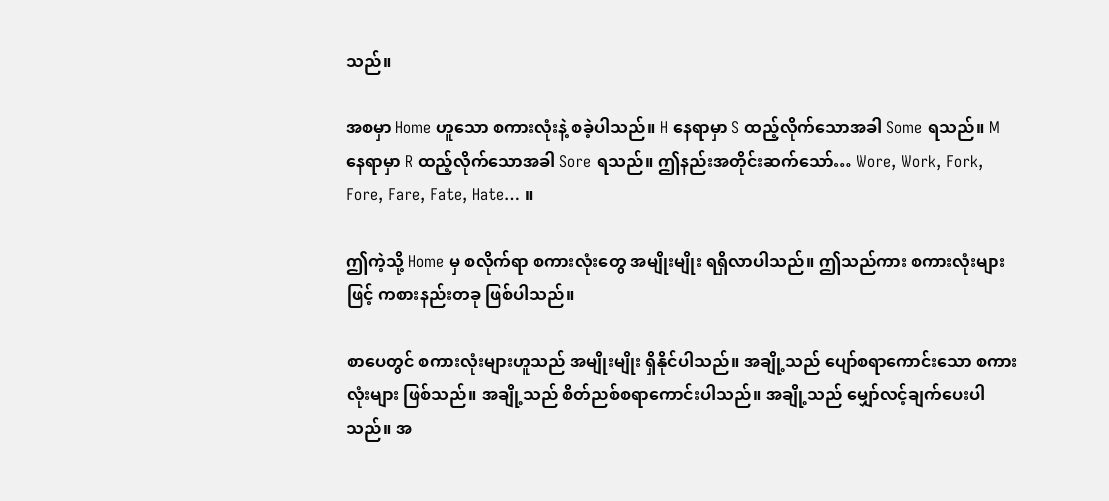သည်။

အစမှာ Home ဟူသော စကားလုံးနဲ့ စခဲ့ပါသည်။ H နေရာမှာ S ထည့်လိုက်သောအခါ Some ရသည်။ M နေရာမှာ R ထည့်လိုက်သောအခါ Sore ရသည်။ ဤနည်းအတိုင်းဆက်သော်… Wore, Work, Fork, Fore, Fare, Fate, Hate… ။

ဤကဲ့သို့ Home မှ စလိုက်ရာ စကားလုံးတွေ အမျိုးမျိုး ရရှိလာပါသည်။ ဤသည်ကား စကားလုံးများဖြင့် ကစားနည်းတခု ဖြစ်ပါသည်။

စာပေတွင် စကားလုံးများဟူသည် အမျိုးမျိုး ရှိနိုင်ပါသည်။ အချို့သည် ပျော်စရာကောင်းသော စကားလုံးများ ဖြစ်သည်။ အချို့သည် စိတ်ညစ်စရာကောင်းပါသည်။ အချို့သည် မျှော်လင့်ချက်ပေးပါသည်။ အ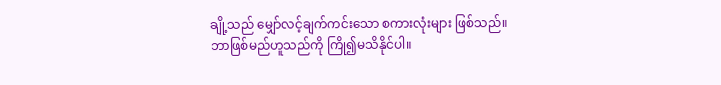ချို့သည် မျှော်လင့်ချက်ကင်းသော စကားလုံးများ ဖြစ်သည်။ ဘာဖြစ်မည်ဟူသည်ကို ကြို၍မသိနိုင်ပါ။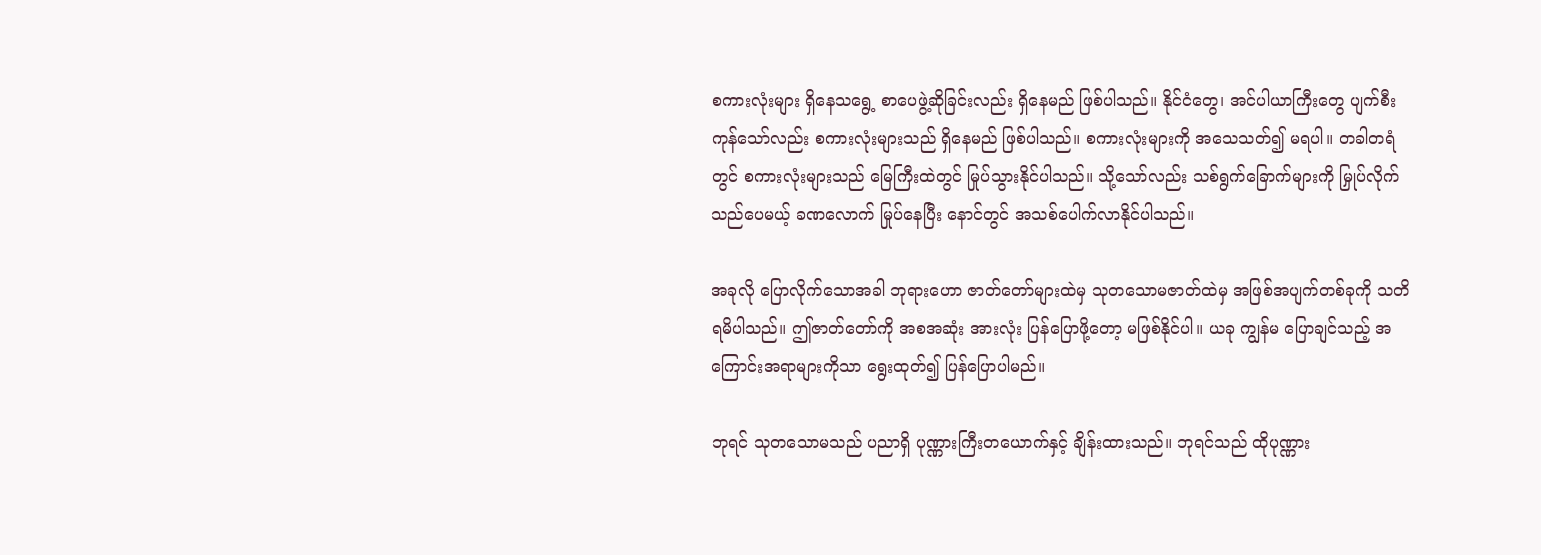စကားလုံးများ ရှိနေသရွေ့ စာပေဖွဲ့ဆိုခြင်းလည်း ရှိနေမည် ဖြစ်ပါသည်။ နိုင်ငံတွေ၊ အင်ပါယာကြီးတွေ ပျက်စီးကုန်သော်လည်း စကားလုံးများသည် ရှိနေမည် ဖြစ်ပါသည်။ စကားလုံးများကို အသေသတ်၍ မရပါ။ တခါတရံတွင် စကားလုံးများသည် မြေကြီးထဲတွင် မြုပ်သွားနိုင်ပါသည်။ သို့သော်လည်း သစ်ရွက်ခြောက်များကို မြှုပ်လိုက်သည်ပေမယ့် ခဏလောက် မြုပ်နေပြီး နောင်တွင် အသစ်ပေါက်လာနိုင်ပါသည်။

အခုလို ပြောလိုက်သောအခါ ဘုရားဟော ဇာတ်တော်များထဲမှ သုတသောမဇာတ်ထဲမှ အဖြစ်အပျက်တစ်ခုကို သတိရမိပါသည်။ ဤဇာတ်တော်ကို အစအဆုံး အားလုံး ပြန်ပြောဖို့တော့ မဖြစ်နိုင်ပါ။ ယခု ကျွန်မ ပြောချင်သည့် အကြောင်းအရာများကိုသာ ရွေးထုတ်၍ ပြန်ပြောပါမည်။

ဘုရင် သုတသောမသည် ပညာရှိ ပုဏ္ဏားကြီးတယောက်နှင့် ချိန်းထားသည်။ ဘုရင်သည် ထိုပုဏ္ဏား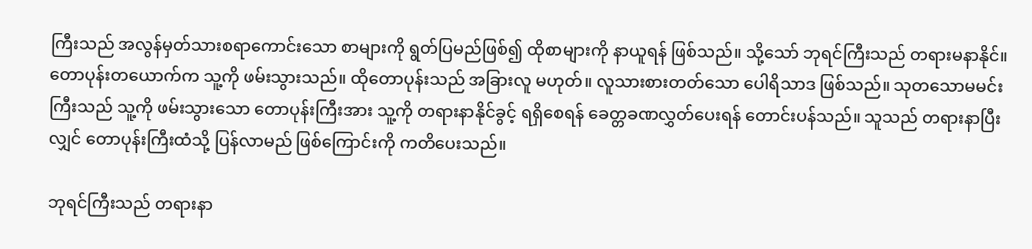ကြီးသည် အလွန်မှတ်သားစရာကောင်းသော စာများကို ရွတ်ပြမည်ဖြစ်၍ ထိုစာများကို နာယူရန် ဖြစ်သည်။ သို့သော် ဘုရင်ကြီးသည် တရားမနာနိုင်။ တောပုန်းတယောက်က သူ့ကို ဖမ်းသွားသည်။ ထိုတောပုန်းသည် အခြားလူ မဟုတ်။ လူသားစားတတ်သော ပေါရိသာဒ ဖြစ်သည်။ သုတသောမမင်းကြီးသည် သူ့ကို ဖမ်းသွားသော တောပုန်းကြီးအား သူ့ကို တရားနာနိုင်ခွင့် ရရှိစေရန် ခေတ္တခဏလွှတ်ပေးရန် တောင်းပန်သည်။ သူသည် တရားနာပြီးလျှင် တောပုန်းကြီးထံသို့ ပြန်လာမည် ဖြစ်ကြောင်းကို ကတိပေးသည်။

ဘုရင်ကြီးသည် တရားနာ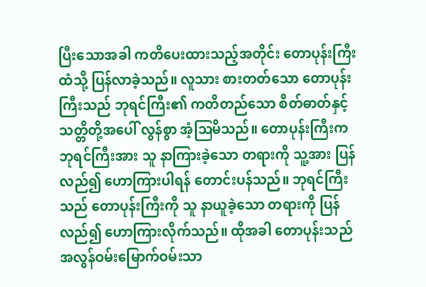ပြီးသောအခါ ကတိပေးထားသည့်အတိုင်း တောပုန်းကြီးထံသို့ ပြန်လာခဲ့သည်။ လူသား စားတတ်သော တောပုန်းကြီးသည် ဘုရင်ကြီး၏ ကတိတည်သော စိတ်ဓာတ်နှင့် သတ္တိတို့အပေါ် လွန်စွာ အံ့ဩမိသည်။ တောပုန်းကြီးက ဘုရင်ကြီးအား သူ နာကြားခဲ့သော တရားကို သူ့အား ပြန်လည်၍ ဟောကြားပါရန် တောင်းပန်သည်။ ဘုရင်ကြီးသည် တောပုန်းကြီးကို သူ နာယူခဲ့သော တရားကို ပြန်လည်၍ ဟောကြားလိုက်သည်။ ထိုအခါ တောပုန်းသည် အလွန်ဝမ်းမြောက်ဝမ်းသာ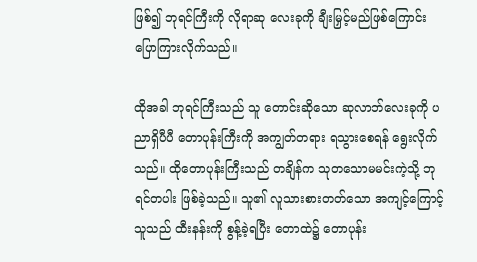ဖြစ်၍ ဘုရင်ကြီးကို လိုရာဆု လေးခုကို ချီးမြှင့်မည်ဖြစ်ကြောင်း ပြောကြားလိုက်သည်။

ထိုအခါ ဘုရင်ကြီးသည် သူ တောင်းဆိုသော ဆုလာဘ်လေးခုကို ပညာရှိပီပီ တောပုန်းကြီးကို အကျွတ်တရား ရသွားစေရန် ရွေးလိုက်သည်။ ထိုတောပုန်းကြီးသည် တချိန်က သုတသောမမင်းကဲ့သို့ ဘုရင်တပါး ဖြစ်ခဲ့သည်။ သူ၏ လူသားစားတတ်သော အကျင့်ကြောင့် သူသည် ထီးနန်းကို စွန့်ခဲ့ရပြီး တောထဲ၌ တောပုန်း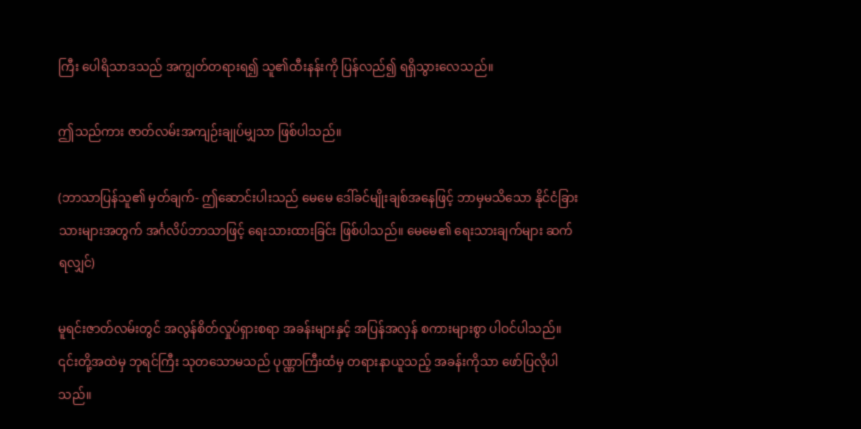ကြီး ပေါရိသာဒသည် အကျွတ်တရားရ၍ သူ၏ထီးနန်းကို ပြန်လည်၍ ရရှိသွားလေသည်။

ဤသည်ကား ဇာတ်လမ်းအကျဉ်းချုပ်မျှသာ ဖြစ်ပါသည်။

(ဘာသာပြန်သူ၏ မှတ်ချက်- ဤဆောင်းပါးသည် မေမေ ဒေါ်ခင်မျိုးချစ်အနေဖြင့် ဘာမှမသိသော နိုင်ငံခြားသားများအတွက် အင်္ဂလိပ်ဘာသာဖြင့် ရေးသားထားခြင်း ဖြစ်ပါသည်။ မေမေ၏ ရေးသားချက်များ ဆက်ရလျှင်)

မူရင်းဇာတ်လမ်းတွင် အလွန်စိတ်လှုပ်ရှားစရာ အခန်းများနှင့် အပြန်အလှန် စကားများစွာ ပါဝင်ပါသည်။ ၎င်းတို့အထဲမှ ဘုရင်ကြီး သုတသောမသည် ပုဏ္ဏာကြီးထံမှ တရားနာယူသည့် အခန်းကိုသာ ဖော်ပြလိုပါသည်။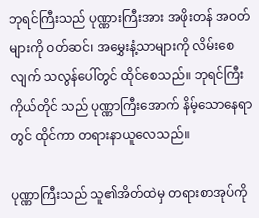ဘုရင်ကြီးသည် ပုဏ္ဏားကြီးအား အဖိုးတန် အဝတ်များကို ဝတ်ဆင်၊ အမွှေးနံ့သာများကို လိမ်းစေလျက် သလွန်ပေါ်တွင် ထိုင်စေသည်။ ဘုရင်ကြီးကိုယ်တိုင် သည် ပုဏ္ဏာကြီးအောက် နိမ့်သောနေရာတွင် ထိုင်ကာ တရားနာယူလေသည်။

ပုဏ္ဏာကြီးသည် သူ၏အိတ်ထဲမှ တရားစာအုပ်ကို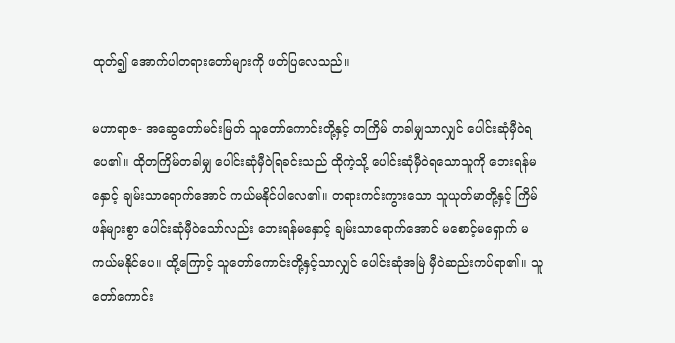ထုတ်၍ အောက်ပါတရားတော်များကို ဖတ်ပြလေသည်။

မဟာရာဇ- အဆွေတော်မင်းမြတ် သူတော်ကောင်းတို့နှင့် တကြိမ် တခါမျှသာလျှင် ပေါင်းဆုံမှီဝဲရပေ၏။ ထိုတကြိမ်တခါမျှ ပေါင်းဆုံမှီဝဲရြခင်းသည် ထိုကဲ့သို့ ပေါင်းဆုံမှီဝဲရသောသူကို ဘေးရန်မနှောင့် ချမ်းသာရောက်အောင် ကယ်မနိုင်ပါလေ၏။ တရားကင်းကွားသော သူယုတ်မာတို့နှင့် ကြိမ်ဖန်များစွာ ပေါင်းဆုံမှီဝဲသော်လည်း ဘေးရန်မနှောင့် ချမ်းသာရောက်အောင် မစောင့်မရှောက် မကယ်မနိုင်ပေ။ ထို့ကြောင့် သူတော်ကောင်းတို့နှင့်သာလျှင် ပေါင်းဆုံအမြဲ မှီဝဲဆည်းကပ်ရာ၏။ သူတော်ကောင်း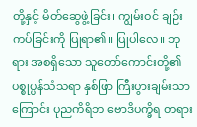တို့နှင့် မိတ်ဆွေဖွဲ့ခြင်း၊ ကျွမ်းဝင် ချဉ်းကပ်ခြင်းကို ပြုရာ၏။ ပြုပါလေ။ ဘုရား အစရှိသော သူတော်ကောင်းတို့၏ ပစ္စုပ္ပန်သံသရာ နှစ်ဖြာ ကြီးပွားချမ်းသာကြောင်း ပုညကိရိဘ ဗောဒိပက္ခိရ တရား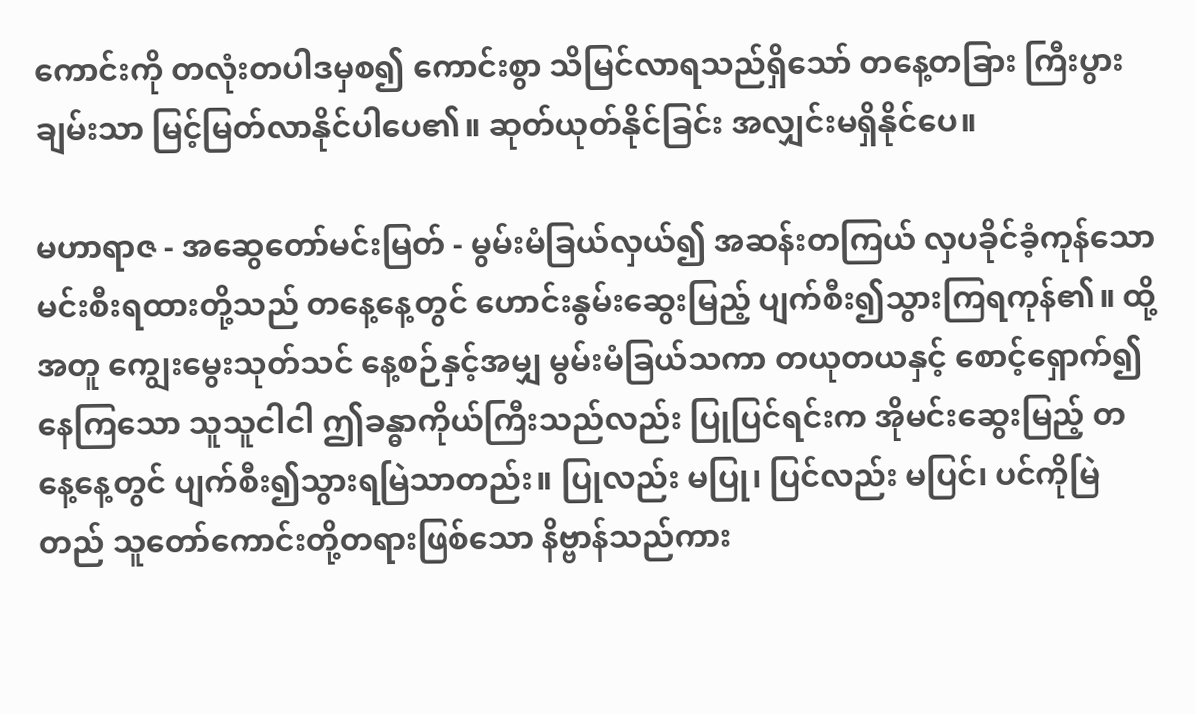ကောင်းကို တလုံးတပါဒမှစ၍ ကောင်းစွာ သိမြင်လာရသည်ရှိသော် တနေ့တခြား ကြီးပွားချမ်းသာ မြင့်မြတ်လာနိုင်ပါပေ၏။ ဆုတ်ယုတ်နိုင်ခြင်း အလျှင်းမရှိနိုင်ပေ။

မဟာရာဇ - အဆွေတော်မင်းမြတ် - မွမ်းမံခြယ်လှယ်၍ အဆန်းတကြယ် လှပခိုင်ခံ့ကုန်သော မင်းစီးရထားတို့သည် တနေ့နေ့တွင် ဟောင်းနွမ်းဆွေးမြည့် ပျက်စီး၍သွားကြရကုန်၏။ ထို့အတူ ကျွေးမွေးသုတ်သင် နေ့စဉ်နှင့်အမျှ မွမ်းမံခြယ်သကာ တယုတယနှင့် စောင့်ရှောက်၍ နေကြသော သူသူငါငါ ဤခန္ဓာကိုယ်ကြီးသည်လည်း ပြုပြင်ရင်းက အိုမင်းဆွေးမြည့် တနေ့နေ့တွင် ပျက်စီး၍သွားရမြဲသာတည်း။ ပြုလည်း မပြု၊ ပြင်လည်း မပြင်၊ ပင်ကိုမြဲတည် သူတော်ကောင်းတို့တရားဖြစ်သော နိဗ္ဗာန်သည်ကား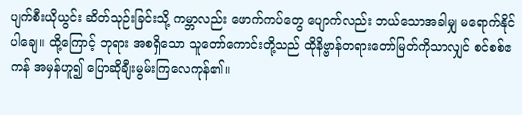ပျက်စီးယိုယွင်း ဆိတ်သုဉ်းခြင်းသို့ ကမ္ဘာလည်း ဖောက်ကပ်တွေ ပျောက်လည်း ဘယ်သောအခါမျှ မရောက်နိုင်ပါချေ။ ထို့ကြောင့် ဘုရား အစရှိသော သူတော်ကောင်းတို့သည် ထိုနိဗ္ဗာန်တရားတော်မြတ်ကိုသာလျှင် စင်စစ်ဧကန် အမှန်ဟူ၍ ပြောဆိုချီးမွမ်းကြလေကုန်၏။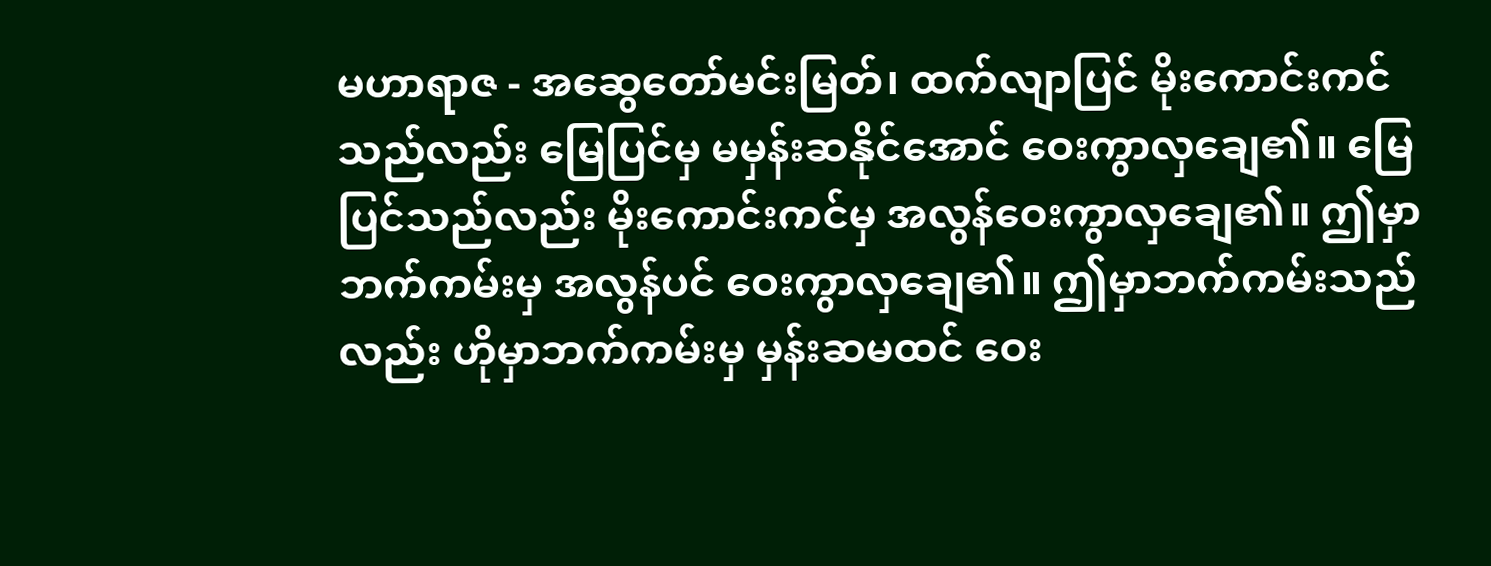မဟာရာဇ - အဆွေတော်မင်းမြတ်၊ ထက်လျာပြင် မိုးကောင်းကင်သည်လည်း မြေပြင်မှ မမှန်းဆနိုင်အောင် ဝေးကွာလှချေ၏။ မြေပြင်သည်လည်း မိုးကောင်းကင်မှ အလွန်ဝေးကွာလှချေ၏။ ဤမှာဘက်ကမ်းမှ အလွန်ပင် ဝေးကွာလှချေ၏။ ဤမှာဘက်ကမ်းသည်လည်း ဟိုမှာဘက်ကမ်းမှ မှန်းဆမထင် ဝေး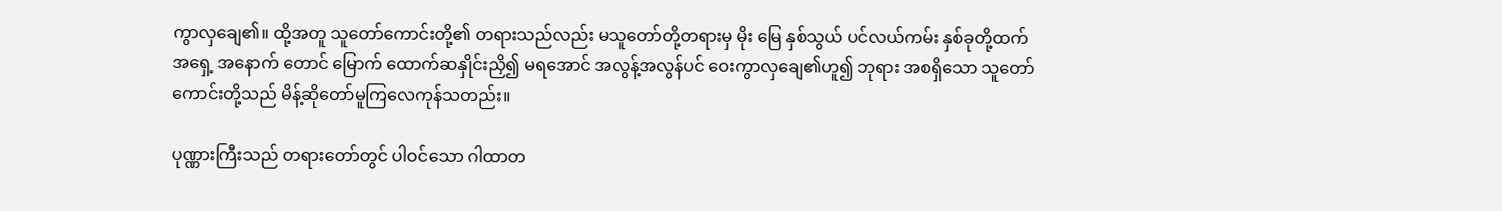ကွာလှချေ၏။ ထို့အတူ သူတော်ကောင်းတို့၏ တရားသည်လည်း မသူတော်တို့တရားမှ မိုး မြေ နှစ်သွယ် ပင်လယ်ကမ်း နှစ်ခုတို့ထက် အရှေ့ အနောက် တောင် မြောက် ထောက်ဆနှိုင်းညှိ၍ မရအောင် အလွန့်အလွန်ပင် ဝေးကွာလှချေ၏ဟူ၍ ဘုရား အစရှိသော သူတော်ကောင်းတို့သည် မိန့်ဆိုတော်မူကြလေကုန်သတည်း။

ပုဏ္ဏားကြီးသည် တရားတော်တွင် ပါဝင်သော ဂါထာတ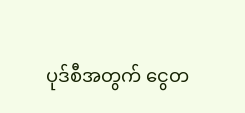ပုဒ်စီအတွက် ငွေတ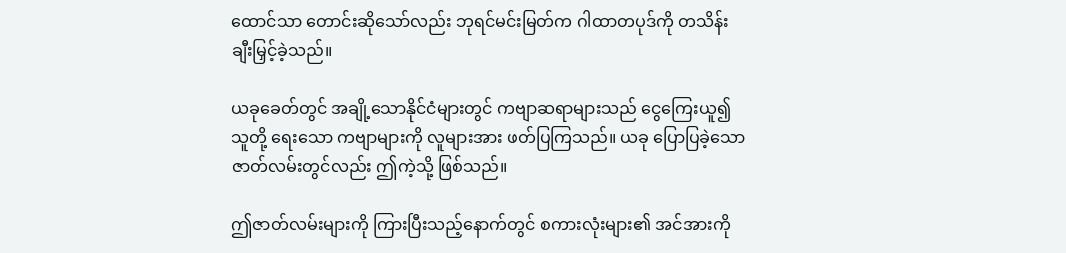ထောင်သာ တောင်းဆိုသော်လည်း ဘုရင်မင်းမြတ်က ဂါထာတပုဒ်ကို တသိန်း ချီးမြှင့်ခဲ့သည်။

ယခုခေတ်တွင် အချို့သောနိုင်ငံများတွင် ကဗျာဆရာများသည် ငွေကြေးယူ၍ သူတို့ ရေးသော ကဗျာများကို လူများအား ဖတ်ပြကြသည်။ ယခု ပြောပြခဲ့သော ဇာတ်လမ်းတွင်လည်း ဤကဲ့သို့ ဖြစ်သည်။

ဤဇာတ်လမ်းများကို ကြားပြီးသည့်နောက်တွင် စကားလုံးများ၏ အင်အားကို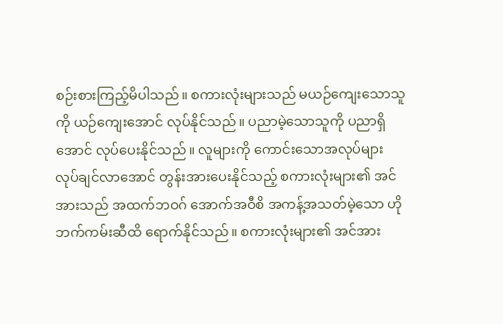စဉ်းစားကြည့်မိပါသည်။ စကားလုံးများသည် မယဉ်ကျေးသောသူကို ယဉ်ကျေးအောင် လုပ်နိုင်သည်။ ပညာမဲ့သောသူကို ပညာရှိအောင် လုပ်ပေးနိုင်သည်။ လူများကို ကောင်းသောအလုပ်များ လုပ်ချင်လာအောင် တွန်းအားပေးနိုင်သည့် စကားလုံးများ၏ အင်အားသည် အထက်ဘဝဂ် အောက်အဝီစိ အကန့်အသတ်မဲ့သော ဟိုဘက်ကမ်းဆီထိ ရောက်နိုင်သည်။ စကားလုံးများ၏ အင်အား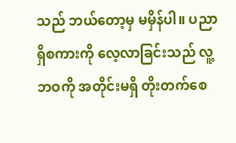သည် ဘယ်တော့မှ မမှိန်ပါ။ ပညာရှိစကားကို လေ့လာခြင်းသည် လူ့ဘဝကို အတိုင်းမရှိ တိုးတက်စေ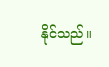နိုင်သည်။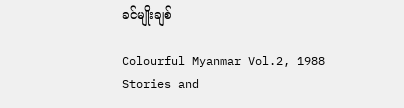ခင်မျိုးချစ်

Colourful Myanmar Vol.2, 1988
Stories and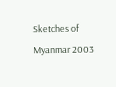Sketches of Myanmar 2003